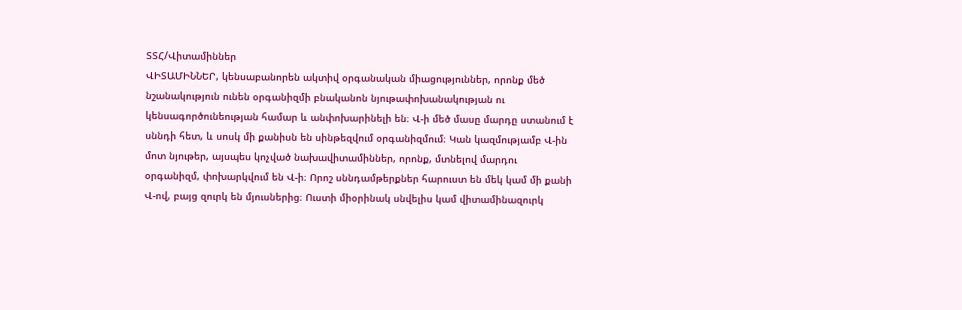ՏՏՀ/Վիտամիններ
ՎԻՏԱՄԻՆՆԵՐ, կենսաբանորեն ակտիվ օրգանական միացություններ, որոնք մեծ նշանակություն ունեն օրգանիզմի բնականոն նյութափոխանակության ու կենսագործունեության համար և անփոխարինելի են։ Վ-ի մեծ մասը մարդը ստանում է սննդի հետ, և սոսկ մի քանիսն են սինթեզվում օրգանիզմում։ Կան կազմությամբ Վ-ին մոտ նյութեր, այսպես կոչված նախավիտամիններ, որոնք, մտնելով մարդու օրգանիզմ, փոխարկվում են Վ-ի։ Որոշ սննդամթերքներ հարուստ են մեկ կամ մի քանի Վ-ով, բայց զուրկ են մյուսներից։ Ուստի միօրինակ սնվելիս կամ վիտամինազուրկ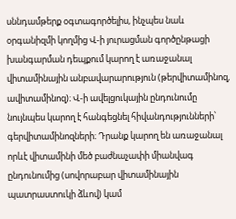սննդամթերք օգտագործելիս, ինչպես նաև օրգանիզմի կողմից Վ-ի յուրացման գործընթացի խանգարման դեպքում կարող է առաջանալ վիտամինային անբավարարություն (թերվիտամինոզ, ավիտամինոզ)։ Վ-ի ավելցուկային ընդունումը նույնպես կարող է հանգեցնել հիվանդությունների՝ գերվիտամինոզների։ Դրանք կարող են առաջանալ որևէ վիտամինի մեծ բաժնաչափի միանվագ ընդունումից (սովորաբար վիտամինային պատրաստուկի ձևով) կամ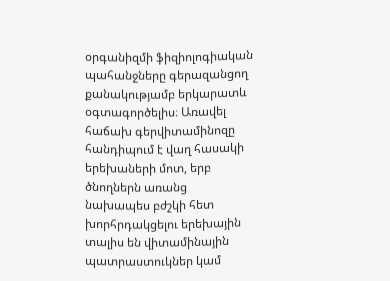օրգանիզմի ֆիզիոլոգիական պահանջները գերազանցող քանակությամբ երկարատև օգտագործելիս։ Առավել հաճախ գերվիտամինոզը հանդիպում է վաղ հասակի երեխաների մոտ, երբ ծնողներն առանց նախապես բժշկի հետ խորհրդակցելու երեխային տալիս են վիտամինային պատրաստուկներ կամ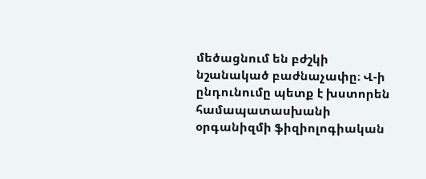մեծացնում են բժշկի նշանակած բաժնաչափը։ Վ-ի ընդունումը պետք է խստորեն համապատասխանի օրգանիզմի ֆիզիոլոգիական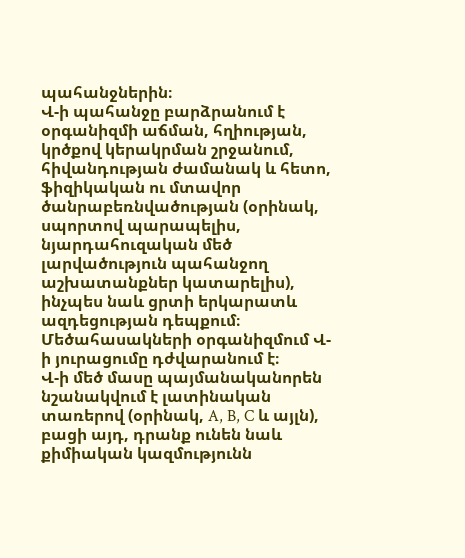պահանջներին։
Վ-ի պահանջը բարձրանում է օրգանիզմի աճման, հղիության, կրծքով կերակրման շրջանում, հիվանդության ժամանակ և հետո, ֆիզիկական ու մտավոր ծանրաբեռնվածության (օրինակ, սպորտով պարապելիս, նյարդահուզական մեծ լարվածություն պահանջող աշխատանքներ կատարելիս), ինչպես նաև ցրտի երկարատև ազդեցության դեպքում։ Մեծահասակների օրգանիզմում Վ-ի յուրացումը դժվարանում է։
Վ-ի մեծ մասը պայմանականորեն նշանակվում է լատինական տառերով (օրինակ, A, B, C և այլն), բացի այդ, դրանք ունեն նաև քիմիական կազմությունն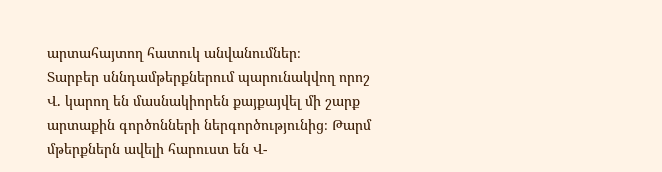արտահայտող հատուկ անվանումներ։
Տարբեր սննդամթերքներում պարունակվող որոշ Վ. կարող են մասնակիորեն քայքայվել մի շարք արտաքին գործոնների ներգործությունից։ Թարմ մթերքներն ավելի հարուստ են Վ-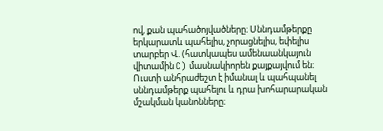ով, քան պահածոյվածները։ Սննդամթերքը երկարատև պահելիս, չորացնելիս, եփելիս տարբեր Վ. (հատկապես ամենաանկայուն վիտամին C) մասնակիորեն քայքայվում են։ Ուստի անհրաժեշտ է իմանալ և պահպանել սննդամթերք պահելու և դրա խոհարարական մշակման կանոնները։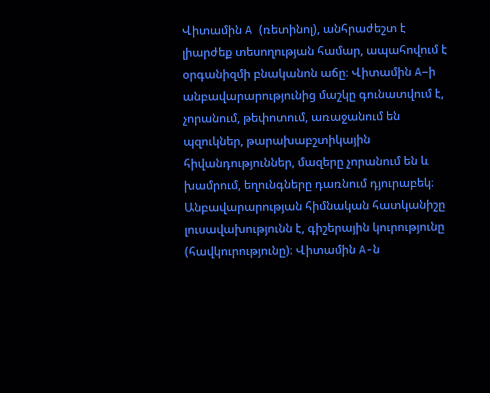Վիտամին A (ռետինոլ), անհրաժեշտ է լիարժեք տեսողության համար, ապահովում է օրգանիզմի բնականոն աճը։ Վիտամին A–ի անբավարարությունից մաշկը գունատվում է, չորանում, թեփոտում, առաջանում են պզուկներ, թարախաբշտիկային հիվանդություններ, մազերը չորանում են և խամրում, եղունգները դառնում դյուրաբեկ։ Անբավարարության հիմնական հատկանիշը լուսավախությունն է, գիշերային կուրությունը (հավկուրությունը)։ Վիտամին A-ն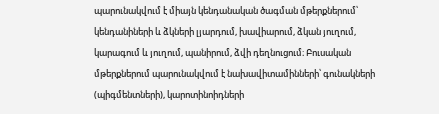պարունակվում է միայն կենդանական ծագման մթերքներում՝ կենդանիների և ձկների լյարդում, խավիարում, ձկան յուղում, կարագում և յուղում, պանիրում, ձվի դեղնուցում։ Բուսական մթերքներում պարունակվում է նախավիտամինների՝ գունակների (պիգմենտների), կարոտինոիդների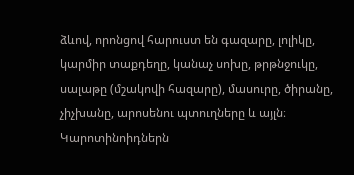ձևով, որոնցով հարուստ են գազարը, լոլիկը, կարմիր տաքդեղը, կանաչ սոխը, թրթնջուկը, սալաթը (մշակովի հազարը), մասուրը, ծիրանը, չիչխանը, արոսենու պտուղները և այլն։ Կարոտինոիդներն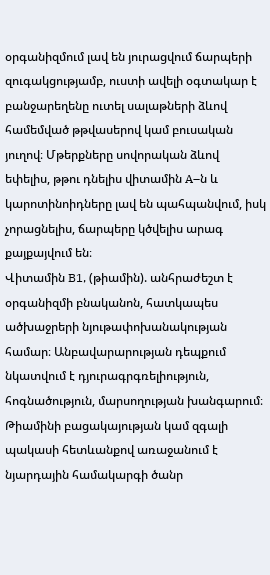օրգանիզմում լավ են յուրացվում ճարպերի զուգակցությամբ, ուստի ավելի օգտակար է բանջարեղենը ուտել սալաթների ձևով համեմված թթվասերով կամ բուսական յուղով։ Մթերքները սովորական ձևով եփելիս, թթու դնելիս վիտամին A–ն և կարոտինոիդները լավ են պահպանվում, իսկ չորացնելիս, ճարպերը կծվելիս արագ քայքայվում են։
Վիտամին B1, (թիամին). անհրաժեշտ է օրգանիզմի բնականոն, հատկապես ածխաջրերի նյութափոխանակության համար։ Անբավարարության դեպքում նկատվում է դյուրագրգռելիություն, հոգնածություն, մարսողության խանգարում։ Թիամինի բացակայության կամ զգալի պակասի հետևանքով առաջանում է նյարդային համակարգի ծանր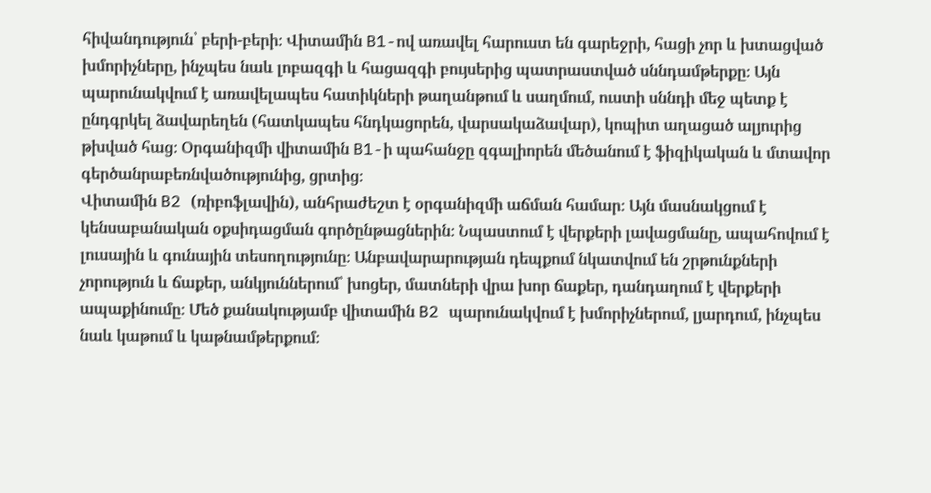հիվանդություն՝ բերի-բերի։ Վիտամին B1-ով առավել հարուստ են գարեջրի, հացի չոր և խտացված խմորիչները, ինչպես նաև լոբազգի և հացազգի բույսերից պատրաստված սննդամթերքը։ Այն պարունակվում է առավելապես հատիկների թաղանթում և սաղմում, ուստի սննդի մեջ պետք է ընդգրկել ձավարեղեն (հատկապես հնդկացորեն, վարսակաձավար), կոպիտ աղացած ալյուրից թխված հաց։ Օրգանիզմի վիտամին B1-ի պահանջը զգալիորեն մեծանում է ֆիզիկական և մտավոր գերծանրաբեռնվածությունից, ցրտից։
Վիտամին B2 (ռիբոֆլավին), անհրաժեշտ է օրգանիզմի աճման համար։ Այն մասնակցում է կենսաբանական օքսիդացման գործընթացներին։ Նպաստում է վերքերի լավացմանը, ապահովում է լուսային և գունային տեսողությունը։ Անբավարարության դեպքում նկատվում են շրթունքների չորություն և ճաքեր, անկյուններում՝ խոցեր, մատների վրա խոր ճաքեր, դանդաղում է վերքերի ապաքինումը։ Մեծ քանակությամբ վիտամին B2 պարունակվում է խմորիչներում, լյարդում, ինչպես նաև կաթում և կաթնամթերքում։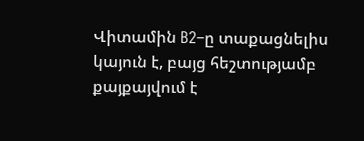Վիտամին B2–ը տաքացնելիս կայուն է, բայց հեշտությամբ քայքայվում է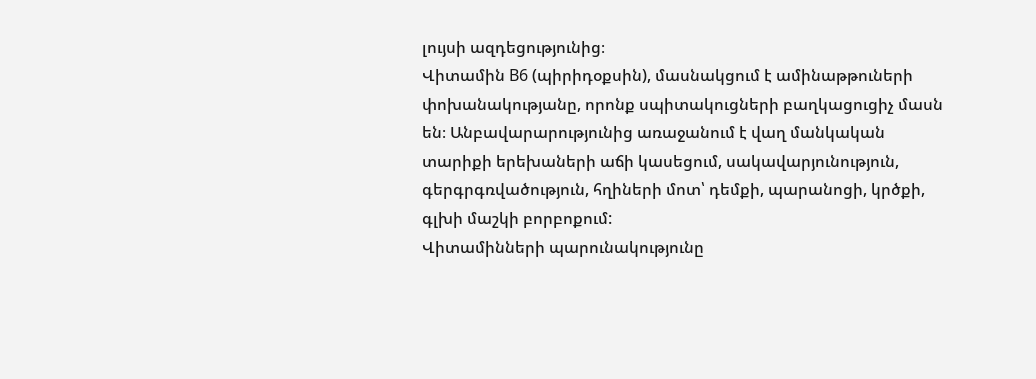լույսի ազդեցությունից։
Վիտամին B6 (պիրիդօքսին), մասնակցում է ամինաթթուների փոխանակությանը, որոնք սպիտակուցների բաղկացուցիչ մասն են։ Անբավարարությունից առաջանում է վաղ մանկական տարիքի երեխաների աճի կասեցում, սակավարյունություն, գերգրգռվածություն, հղիների մոտ՝ դեմքի, պարանոցի, կրծքի, գլխի մաշկի բորբոքում:
Վիտամինների պարունակությունը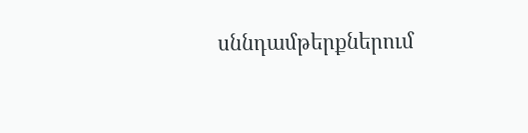սննդամթերքներում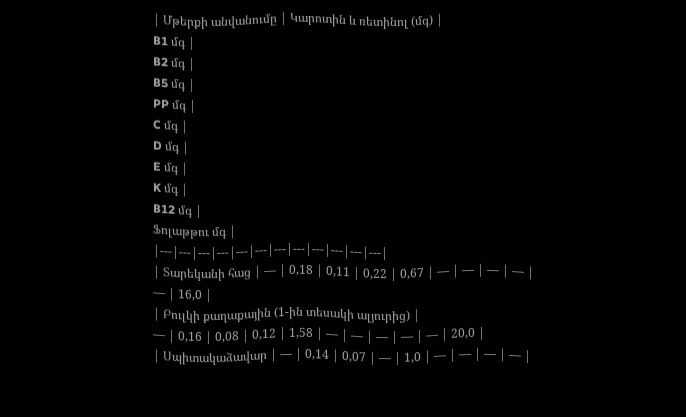| Մթերքի անվանումը | Կարոտին և ռետինոլ (մգ) |
B1 մգ |
B2 մգ |
B5 մգ |
PP մգ |
C մգ |
D մգ |
E մգ |
K մգ |
B12 մգ |
Ֆոլաթթու մգ |
|---|---|---|---|---|---|---|---|---|---|---|---|
| Տարեկանի հաց | — | 0,18 | 0,11 | 0,22 | 0,67 | — | — | — | — | — | 16,0 |
| Բուլկի քաղաքային (1-ին տեսակի ալյուրից) |
— | 0,16 | 0,08 | 0,12 | 1,58 | — | — | — | — | — | 20,0 |
| Սպիտակաձավար | — | 0,14 | 0,07 | — | 1,0 | — | — | — | — |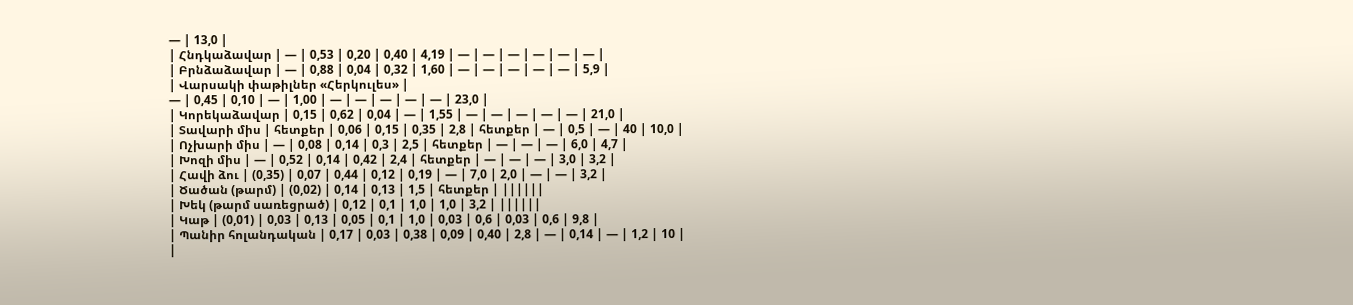— | 13,0 |
| Հնդկաձավար | — | 0,53 | 0,20 | 0,40 | 4,19 | — | — | — | — | — | — |
| Բրնձաձավար | — | 0,88 | 0,04 | 0,32 | 1,60 | — | — | — | — | — | 5,9 |
| Վարսակի փաթիլներ «Հերկուլես» |
— | 0,45 | 0,10 | — | 1,00 | — | — | — | — | — | 23,0 |
| Կորեկաձավար | 0,15 | 0,62 | 0,04 | — | 1,55 | — | — | — | — | — | 21,0 |
| Տավարի միս | հետքեր | 0,06 | 0,15 | 0,35 | 2,8 | հետքեր | — | 0,5 | — | 40 | 10,0 |
| Ոչխարի միս | — | 0,08 | 0,14 | 0,3 | 2,5 | հետքեր | — | — | — | 6,0 | 4,7 |
| Խոզի միս | — | 0,52 | 0,14 | 0,42 | 2,4 | հետքեր | — | — | — | 3,0 | 3,2 |
| Հավի ձու | (0,35) | 0,07 | 0,44 | 0,12 | 0,19 | — | 7,0 | 2,0 | — | — | 3,2 |
| Ծածան (թարմ) | (0,02) | 0,14 | 0,13 | 1,5 | հետքեր | ||||||
| Խեկ (թարմ սառեցրած) | 0,12 | 0,1 | 1,0 | 1,0 | 3,2 | ||||||
| Կաթ | (0,01) | 0,03 | 0,13 | 0,05 | 0,1 | 1,0 | 0,03 | 0,6 | 0,03 | 0,6 | 9,8 |
| Պանիր հոլանդական | 0,17 | 0,03 | 0,38 | 0,09 | 0,40 | 2,8 | — | 0,14 | — | 1,2 | 10 |
|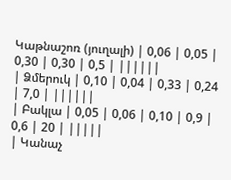Կաթնաշոռ (յուղալի) | 0,06 | 0,05 | 0,30 | 0,30 | 0,5 | ||||||
| Ձմերուկ | 0,10 | 0,04 | 0,33 | 0,24 | 7,0 | ||||||
| Բակլա | 0,05 | 0,06 | 0,10 | 0,9 | 0,6 | 20 | |||||
| Կանաչ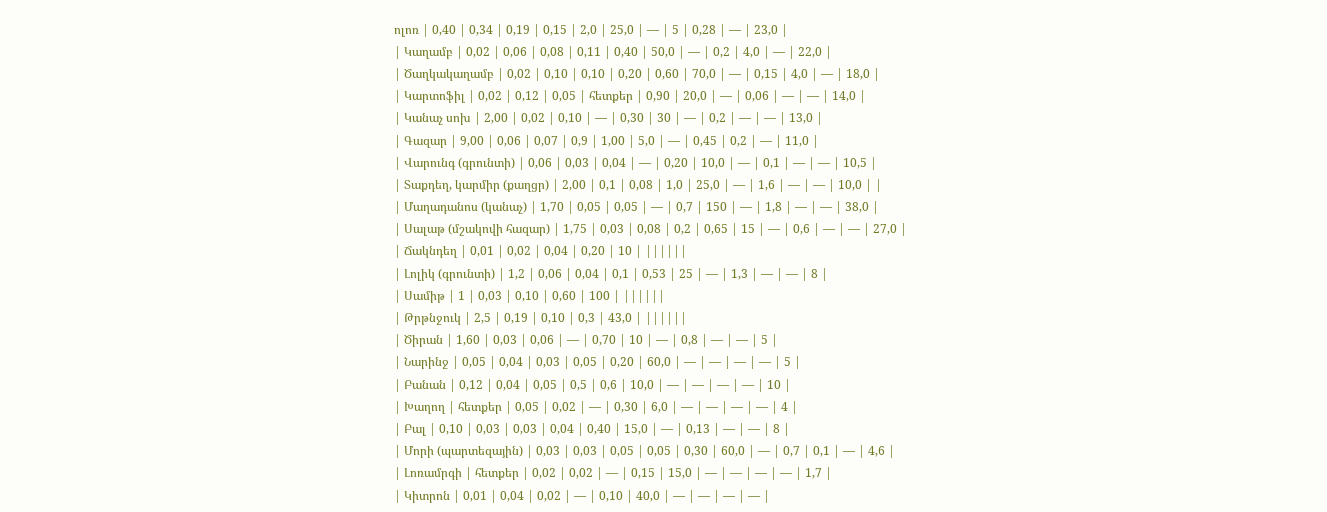ոլոռ | 0,40 | 0,34 | 0,19 | 0,15 | 2,0 | 25,0 | — | 5 | 0,28 | — | 23,0 |
| Կաղամբ | 0,02 | 0,06 | 0,08 | 0,11 | 0,40 | 50,0 | — | 0,2 | 4,0 | — | 22,0 |
| Ծաղկակաղամբ | 0,02 | 0,10 | 0,10 | 0,20 | 0,60 | 70,0 | — | 0,15 | 4,0 | — | 18,0 |
| Կարտոֆիլ | 0,02 | 0,12 | 0,05 | հետքեր | 0,90 | 20,0 | — | 0,06 | — | — | 14,0 |
| Կանաչ սոխ | 2,00 | 0,02 | 0,10 | — | 0,30 | 30 | — | 0,2 | — | — | 13,0 |
| Գազար | 9,00 | 0,06 | 0,07 | 0,9 | 1,00 | 5,0 | — | 0,45 | 0,2 | — | 11,0 |
| Վարունգ (գրունտի) | 0,06 | 0,03 | 0,04 | — | 0,20 | 10,0 | — | 0,1 | — | — | 10,5 |
| Տաքդեղ, կարմիր (քաղցր) | 2,00 | 0,1 | 0,08 | 1,0 | 25,0 | — | 1,6 | — | — | 10,0 | |
| Մաղադանոս (կանաչ) | 1,70 | 0,05 | 0,05 | — | 0,7 | 150 | — | 1,8 | — | — | 38,0 |
| Սալաթ (մշակովի հազար) | 1,75 | 0,03 | 0,08 | 0,2 | 0,65 | 15 | — | 0,6 | — | — | 27,0 |
| Ճակնդեղ | 0,01 | 0,02 | 0,04 | 0,20 | 10 | ||||||
| Լոլիկ (գրունտի) | 1,2 | 0,06 | 0,04 | 0,1 | 0,53 | 25 | — | 1,3 | — | — | 8 |
| Սամիթ | 1 | 0,03 | 0,10 | 0,60 | 100 | ||||||
| Թրթնջուկ | 2,5 | 0,19 | 0,10 | 0,3 | 43,0 | ||||||
| Ծիրան | 1,60 | 0,03 | 0,06 | — | 0,70 | 10 | — | 0,8 | — | — | 5 |
| Նարինջ | 0,05 | 0,04 | 0,03 | 0,05 | 0,20 | 60,0 | — | — | — | — | 5 |
| Բանան | 0,12 | 0,04 | 0,05 | 0,5 | 0,6 | 10,0 | — | — | — | — | 10 |
| Խաղող | հետքեր | 0,05 | 0,02 | — | 0,30 | 6,0 | — | — | — | — | 4 |
| Բալ | 0,10 | 0,03 | 0,03 | 0,04 | 0,40 | 15,0 | — | 0,13 | — | — | 8 |
| Մորի (պարտեզային) | 0,03 | 0,03 | 0,05 | 0,05 | 0,30 | 60,0 | — | 0,7 | 0,1 | — | 4,6 |
| Լոռամրգի | հետքեր | 0,02 | 0,02 | — | 0,15 | 15,0 | — | — | — | — | 1,7 |
| Կիտրոն | 0,01 | 0,04 | 0,02 | — | 0,10 | 40,0 | — | — | — | — |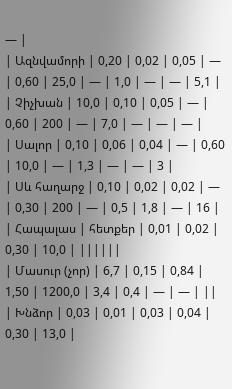— |
| Ազնվամորի | 0,20 | 0,02 | 0,05 | — | 0,60 | 25,0 | — | 1,0 | — | — | 5,1 |
| Չիչխան | 10,0 | 0,10 | 0,05 | — | 0,60 | 200 | — | 7,0 | — | — | — |
| Սալոր | 0,10 | 0,06 | 0,04 | — | 0,60 | 10,0 | — | 1,3 | — | — | 3 |
| Սև հաղարջ | 0,10 | 0,02 | 0,02 | — | 0,30 | 200 | — | 0,5 | 1,8 | — | 16 |
| Հապալաս | հետքեր | 0,01 | 0,02 | 0,30 | 10,0 | ||||||
| Մասուր (չոր) | 6,7 | 0,15 | 0,84 | 1,50 | 1200,0 | 3,4 | 0,4 | — | — | ||
| Խնձոր | 0,03 | 0,01 | 0,03 | 0,04 | 0,30 | 13,0 |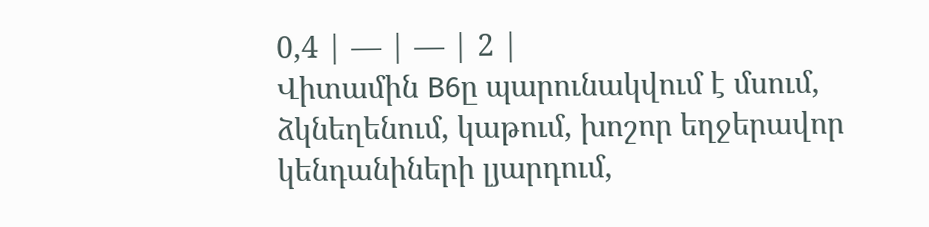0,4 | — | — | 2 |
Վիտամին B6ը պարունակվում է մսում, ձկնեղենում, կաթում, խոշոր եղջերավոր կենդանիների լյարդում,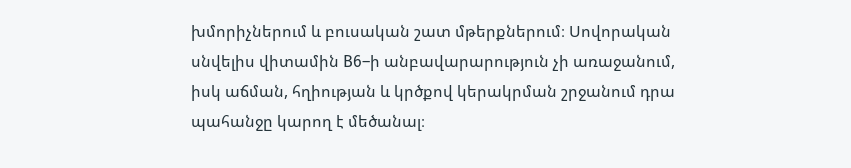խմորիչներում և բուսական շատ մթերքներում։ Սովորական սնվելիս վիտամին B6–ի անբավարարություն չի առաջանում, իսկ աճման, հղիության և կրծքով կերակրման շրջանում դրա պահանջը կարող է մեծանալ։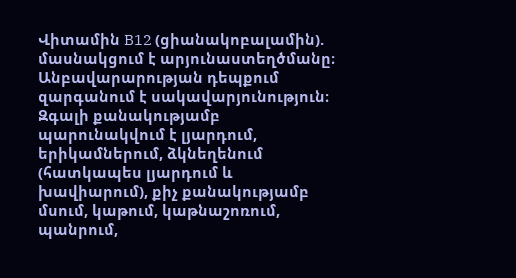Վիտամին B12 (ցիանակոբալամին). մասնակցում է արյունաստեղծմանը։ Անբավարարության դեպքում զարգանում է սակավարյունություն։ Զգալի քանակությամբ պարունակվում է լյարդում, երիկամներում, ձկնեղենում (հատկապես լյարդում և խավիարում), քիչ քանակությամբ մսում, կաթում, կաթնաշոռում, պանրում,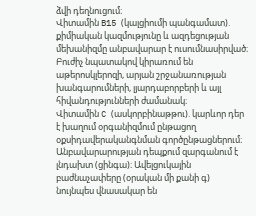ձվի դեղնուցում։
Վիտամին B15 (կալցիումի պանգամատ). քիմիական կազմությունը և ազդեցության մեխանիզմը անբավարար է ուսումնասիրված։ Բուժիչ նպատակով կիրառում են աթերոսկլերոզի, արյան շրջանառության խանգարումների, լյարդաբորբերի և այլ հիվանդությունների ժամանակ։
Վիտամին C (ասկորբինաթթու). կարևոր դեր է խաղում օրգանիզմում ընթացող օքսիդավերականգնման գործընթացներում։ Անբավարարության դեպքում զարգանում է լնդախտ (ցինգա)։ Ավելցուկային բաժնաչափերը (օրական մի քանի գ) նույնպես վնասակար են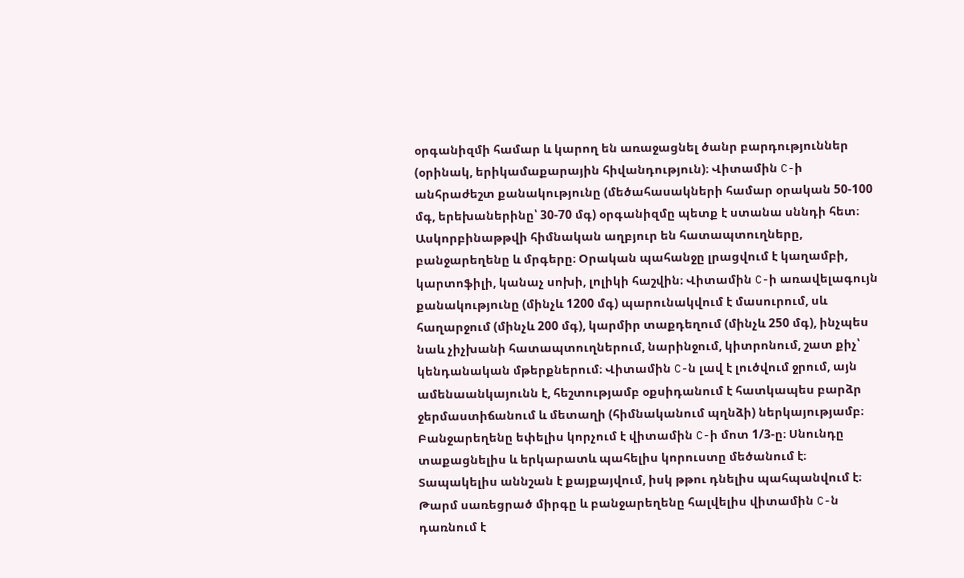օրգանիզմի համար և կարող են առաջացնել ծանր բարդություններ (օրինակ, երիկամաքարային հիվանդություն)։ Վիտամին C-ի անհրաժեշտ քանակությունը (մեծահասակների համար օրական 50-100 մգ, երեխաներինը՝ 30-70 մգ) օրգանիզմը պետք է ստանա սննդի հետ։ Ասկորբինաթթվի հիմնական աղբյուր են հատապտուղները, բանջարեղենը և մրգերը։ Օրական պահանջը լրացվում է կաղամբի, կարտոֆիլի, կանաչ սոխի, լոլիկի հաշվին։ Վիտամին C-ի առավելագույն քանակությունը (մինչև 1200 մգ) պարունակվում է մասուրում, սև հաղարջում (մինչև 200 մգ), կարմիր տաքդեղում (մինչև 250 մգ), ինչպես նաև չիչխանի հատապտուղներում, նարինջում, կիտրոնում, շատ քիչ՝ կենդանական մթերքներում։ Վիտամին C-ն լավ է լուծվում ջրում, այն ամենաանկայունն է, հեշտությամբ օքսիդանում է հատկապես բարձր ջերմաստիճանում և մետաղի (հիմնականում պղնձի) ներկայությամբ։ Բանջարեղենը եփելիս կորչում է վիտամին C-ի մոտ 1/3-ը։ Սնունդը տաքացնելիս և երկարատև պահելիս կորուստը մեծանում է։ Տապակելիս աննշան է քայքայվում, իսկ թթու դնելիս պահպանվում է։ Թարմ սառեցրած միրգը և բանջարեղենը հալվելիս վիտամին C-ն դառնում է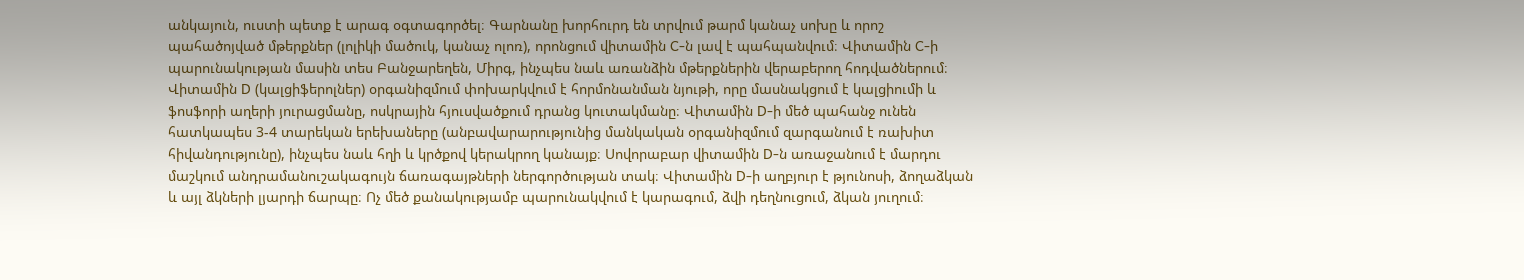անկայուն, ուստի պետք է արագ օգտագործել։ Գարնանը խորհուրդ են տրվում թարմ կանաչ սոխը և որոշ պահածոյված մթերքներ (լոլիկի մածուկ, կանաչ ոլոռ), որոնցում վիտամին C-ն լավ է պահպանվում։ Վիտամին C-ի պարունակության մասին տես Բանջարեղեն, Միրգ, ինչպես նաև առանձին մթերքներին վերաբերող հոդվածներում։
Վիտամին D (կալցիֆերոլներ) օրգանիզմում փոխարկվում է հորմոնանման նյութի, որը մասնակցում է կալցիումի և ֆոսֆորի աղերի յուրացմանը, ոսկրային հյուսվածքում դրանց կուտակմանը։ Վիտամին D-ի մեծ պահանջ ունեն հատկապես 3-4 տարեկան երեխաները (անբավարարությունից մանկական օրգանիզմում զարգանում է ռախիտ հիվանդությունը), ինչպես նաև հղի և կրծքով կերակրող կանայք։ Սովորաբար վիտամին D-ն առաջանում է մարդու մաշկում անդրամանուշակագույն ճառագայթների ներգործության տակ։ Վիտամին D-ի աղբյուր է թյունոսի, ձողաձկան և այլ ձկների լյարդի ճարպը։ Ոչ մեծ քանակությամբ պարունակվում է կարագում, ձվի դեղնուցում, ձկան յուղում։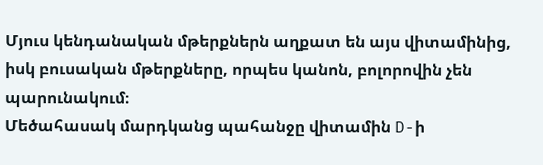Մյուս կենդանական մթերքներն աղքատ են այս վիտամինից, իսկ բուսական մթերքները, որպես կանոն, բոլորովին չեն պարունակում։
Մեծահասակ մարդկանց պահանջը վիտամին D-ի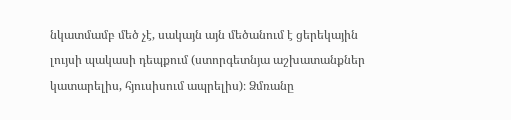նկատմամբ մեծ չէ, սակայն այն մեծանում է ցերեկային լույսի պակասի դեպքում (ստորգետնյա աշխատանքներ կատարելիս, հյուսիսում ապրելիս)։ Ձմռանը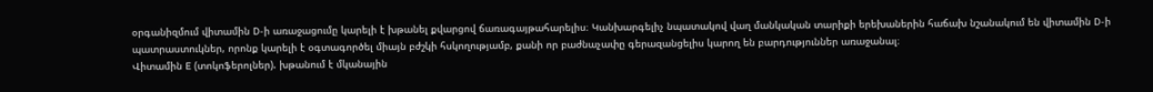օրգանիզմում վիտամին D-ի առաջացումը կարելի է խթանել քվարցով ճառագայթահարելիս։ Կանխարգելիչ նպատակով վաղ մանկական տարիքի երեխաներին հաճախ նշանակում են վիտամին D-ի պատրաստուկներ, որոնք կարելի է օգտագործել միայն բժշկի հսկողությամբ, քանի որ բաժնաչափը գերազանցելիս կարող են բարդություններ առաջանալ։
Վիտամին E (տոկոֆերոլներ). խթանում է մկանային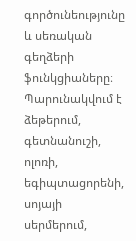գործունեությունը և սեռական գեղձերի ֆունկցիաները։ Պարունակվում է ձեթերում, գետնանուշի, ոլոռի, եգիպտացորենի, սոյայի սերմերում,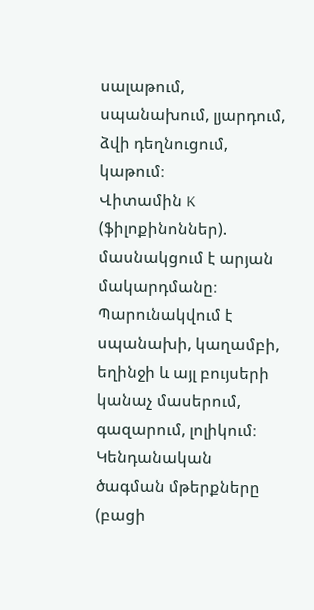սալաթում, սպանախում, լյարդում, ձվի դեղնուցում, կաթում։
Վիտամին K (ֆիլոքինոններ). մասնակցում է արյան մակարդմանը։ Պարունակվում է սպանախի, կաղամբի, եղինջի և այլ բույսերի կանաչ մասերում, գազարում, լոլիկում։ Կենդանական ծագման մթերքները (բացի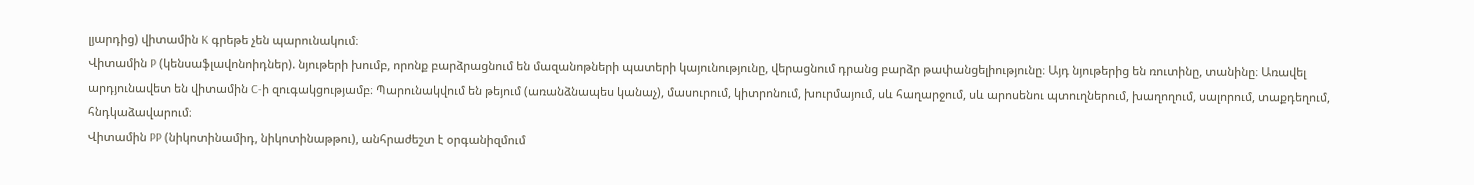լյարդից) վիտամին K գրեթե չեն պարունակում։
Վիտամին P (կենսաֆլավոնոիդներ). նյութերի խումբ, որոնք բարձրացնում են մազանոթների պատերի կայունությունը, վերացնում դրանց բարձր թափանցելիությունը։ Այդ նյութերից են ռուտինը, տանինը։ Առավել արդյունավետ են վիտամին C-ի զուգակցությամբ։ Պարունակվում են թեյում (առանձնապես կանաչ), մասուրում, կիտրոնում, խուրմայում, սև հաղարջում, սև արոսենու պտուղներում, խաղողում, սալորում, տաքդեղում, հնդկաձավարում։
Վիտամին PP (նիկոտինամիդ, նիկոտինաթթու), անհրաժեշտ է օրգանիզմում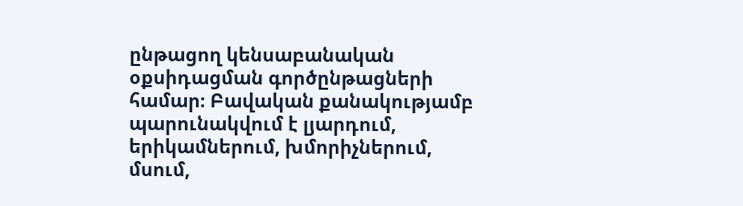ընթացող կենսաբանական օքսիդացման գործընթացների համար։ Բավական քանակությամբ պարունակվում է լյարդում, երիկամներում, խմորիչներում, մսում,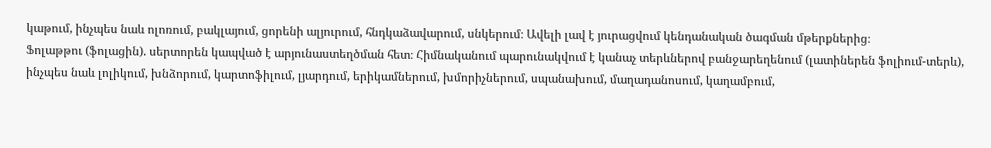կաթում, ինչպես նաև ոլոռում, բակլայում, ցորենի ալյուրում, հնդկաձավարում, սնկերում։ Ավելի լավ է յուրացվում կենդանական ծագման մթերքներից։
Ֆոլաթթու (ֆոլացին). սերտորեն կապված է արյունաստեղծման հետ։ Հիմնականում պարունակվում է կանաչ տերևներով բանջարեղենում (լատիներեն ֆոլիում-տերև), ինչպես նաև լոլիկում, խնձորում, կարտոֆիլում, լյարդում, երիկամներում, խմորիչներում, սպանախում, մաղադանոսում, կաղամբում,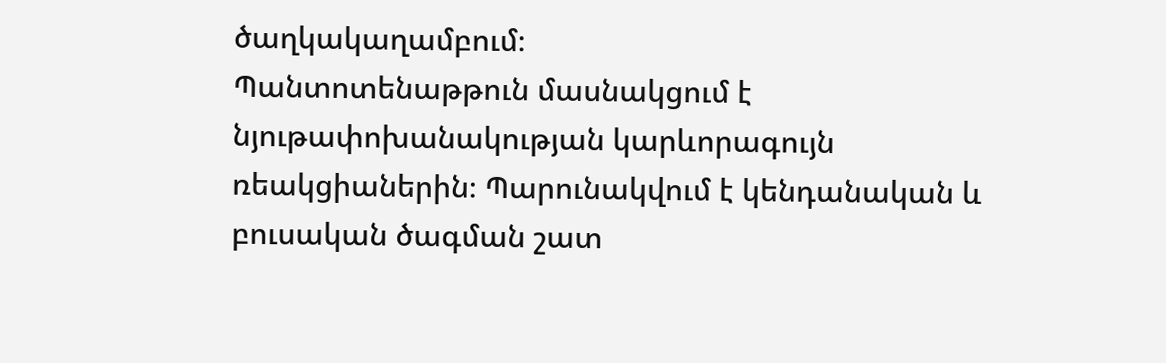ծաղկակաղամբում։
Պանտոտենաթթուն մասնակցում է նյութափոխանակության կարևորագույն ռեակցիաներին։ Պարունակվում է կենդանական և բուսական ծագման շատ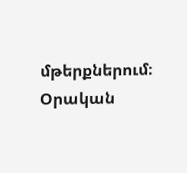մթերքներում։ Օրական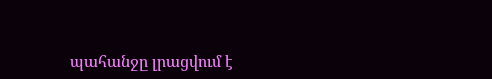պահանջը լրացվում է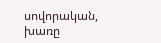սովորական, խառը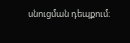սնուցման դեպքում։